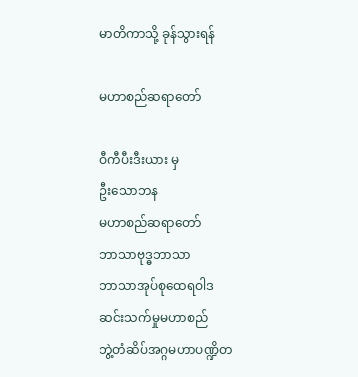မာတိကာသို့ ခုန်သွားရန်

မဟာစည်ဆရာတော်

ဝီကီပီးဒီးယား မှ
ဦးသောဘန
မဟာစည်ဆရာတော်
ဘာသာဗုဒ္ဓဘာသာ
ဘာသာအုပ်စုထေရဝါဒ
ဆင်းသက်မှုမဟာစည်
ဘွဲ့တံဆိပ်အဂ္ဂမဟာပဏ္ဍိတ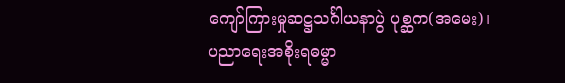ကျော်ကြားမှုဆဋ္ဌသင်္ဂါယနာပွဲ ပုစ္ဆက(အမေး)၊
ပညာရေးအစိုးရဓမ္မာ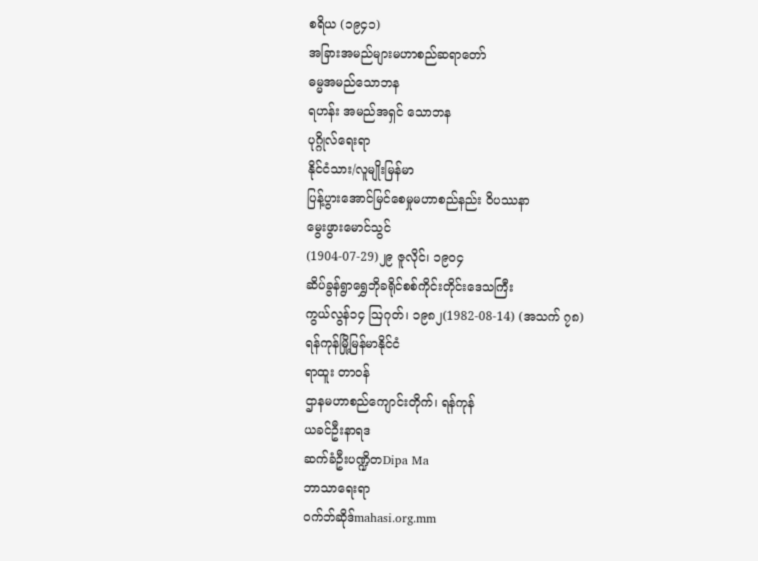စရိယ (၁၉၄၁)
အခြားအမည်များမဟာစည်ဆရာတော်
ဓမ္မအမည်သောဘန
ရဟန်း အမည်အရှင် သောဘန
ပုဂ္ဂိုလ်ရေးရာ
နိုင်ငံသား/လူမျိုးမြန်မာ
ပြန့်ပွားအောင်မြင်စေမှုမဟာစည်နည်း ဝိပဿနာ
မွေးဖွားမောင်သွင်
(1904-07-29)၂၉ ဇူလိုင်၊ ၁၉၀၄
ဆိပ်ခွန်ရွာရွှေဘိုခရိုင်စစ်ကိုင်းတိုင်းဒေသကြီး
ကွယ်လွန်၁၄ ဩဂုတ်၊ ၁၉၈၂(1982-08-14) (အသက် ၇၈)
ရန်ကုန်မြို့မြန်မာနိုင်ငံ
ရာထူး တာဝန်
ဌာနမဟာစည်ကျောင်းတိုက်၊ ရန်ကုန်
ယခင်ဦးနာရဒ
ဆက်ခံဦးပဏ္ဍိတDipa Ma
ဘာသာရေးရာ
ဝက်ဘ်ဆိုဒ်mahasi.org.mm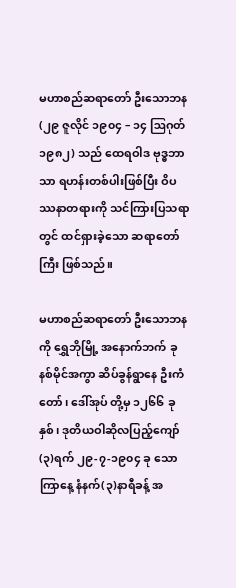မဟာစည်ဆရာတော် ဦးသောဘန (၂၉ ဇူလိုင် ၁၉၀၄ – ၁၄ ဩဂုတ် ၁၉၈၂) သည် ထေရဝါဒ ဗုဒ္ဓဘာသာ ရဟန်းတစ်ပါးဖြစ်ပြီး ဝိပဿနာတရားကို သင်ကြားပြသရာတွင် ထင်ရှားခဲ့သော ဆရာတော်ကြီး ဖြစ်သည်။

မဟာစည်ဆရာတော် ဦးသောဘနကို ရွှေဘိုမြို့ အနောက်ဘက် ခုနစ်မိုင်အကွာ ဆိပ်ခွန်ရွာနေ ဦးကံတော်၊ ဒေါ်အုပ် တို့မှ ၁၂၆၆ ခုနှစ်၊ ဒုတိယဝါဆိုလပြည့်ကျော် (၃)ရက် ၂၉-၇-၁၉၀၄ ခု သောကြာနေ့ နံနက်(၃)နာရီခန့် အ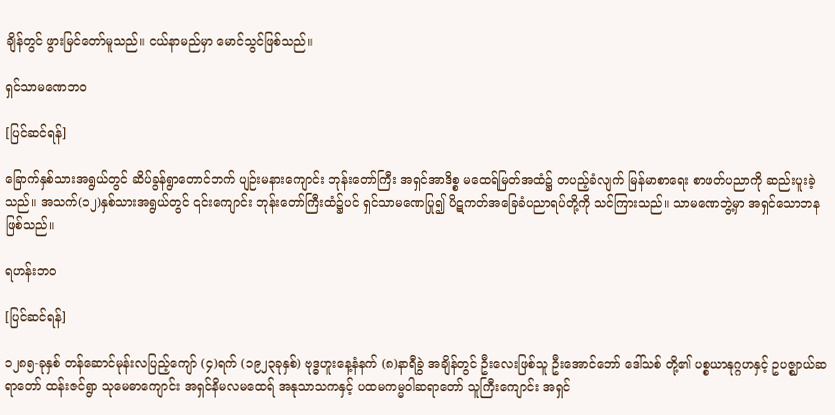ချိန်တွင် ဖွားမြင်တော်မူသည်။ ငယ်နာမည်မှာ မောင်သွင်ဖြစ်သည်။

ရှင်သာမဏေဘဝ

[ပြင်ဆင်ရန်]

ခြောက်နှစ်သားအရွယ်တွင် ဆိပ်ခွန်ရွာတောင်ဘက် ပျဉ်းမနားကျောင်း ဘုန်းတော်ကြီး အရှင်အာဒိစ္စ မထေရ်မြတ်အထံ၌ တပည့်ခံလျက် မြန်မာစာရေး စာဖတ်ပညာကို ဆည်းပူးခဲ့သည်။ အသက်(၁၂)နှစ်သားအရွယ်တွင် ၎င်းကျောင်း ဘုန်းတော်ကြီးထံ၌ပင် ရှင်သာမဏေပြု၍ ပိဋကတ်အခြေခံပညာရပ်တို့ကို သင်ကြားသည်။ သာမဏေဘွဲ့မှာ အရှင်သောဘန ဖြစ်သည်။

ရဟန်းဘဝ

[ပြင်ဆင်ရန်]

၁၂၈၅-ခုနှစ် တန်ဆောင်မုန်းလပြည့်ကျော် (၄)ရက် (၁၉၂၃ခုနှစ်) ဗုဒ္ဓဟူးနေ့နံနက် (၈)နာရီခွဲ အချိန်တွင် ဦးလေးဖြစ်သူ ဦးအောင်ဘော် ဒေါ်သစ် တို့၏ ပစ္စယာနုဂ္ဂဟနှင့် ဥပဇ္ဈာယ်ဆရာတော် ထန်းဇင်ရွာ သုမေဓာကျောင်း အရှင်နိမလမထေရ် အနုသာသကနှင့် ပထမကမ္မဝါဆရာတော် သူကြီးကျောင်း အရှင်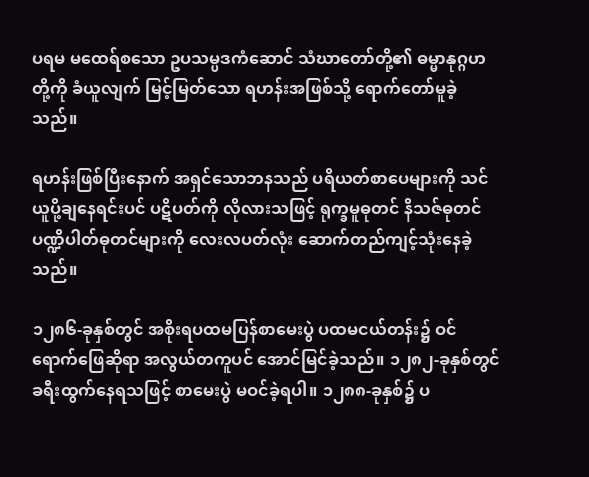ပရမ မထေရ်စသော ဥပသမ္ပဒကံဆောင် သံဃာတော်တို့၏ ဓမ္မာနုဂ္ဂဟတို့ကို ခံယူလျက် မြင့်မြတ်သော ရဟန်းအဖြစ်သို့ ရောက်တော်မူခဲ့သည်။

ရဟန်းဖြစ်ပြီးနောက် အရှင်သောဘနသည် ပရိယတ်စာပေများကို သင်ယူပို့ချနေရင်းပင် ပဋိပတ်ကို လိုလားသဖြင့် ရုက္ခမူဓုတင် နိသဇ်ဓုတင် ပဏ္ဍိပါတ်ဓုတင်များကို လေးလပတ်လုံး ဆောက်တည်ကျင့်သုံးနေခဲ့သည်။

၁၂၈၆-ခုနှစ်တွင် အစိုးရပထမပြန်စာမေးပွဲ ပထမငယ်တန်း၌ ဝင်ရောက်ဖြေဆိုရာ အလွယ်တကူပင် အောင်မြင်ခဲ့သည်။ ၁၂၈၂-ခုနှစ်တွင် ခရီးထွက်နေရသဖြင့် စာမေးပွဲ မဝင်ခဲ့ရပါ။ ၁၂၈၈-ခုနှစ်၌ ပ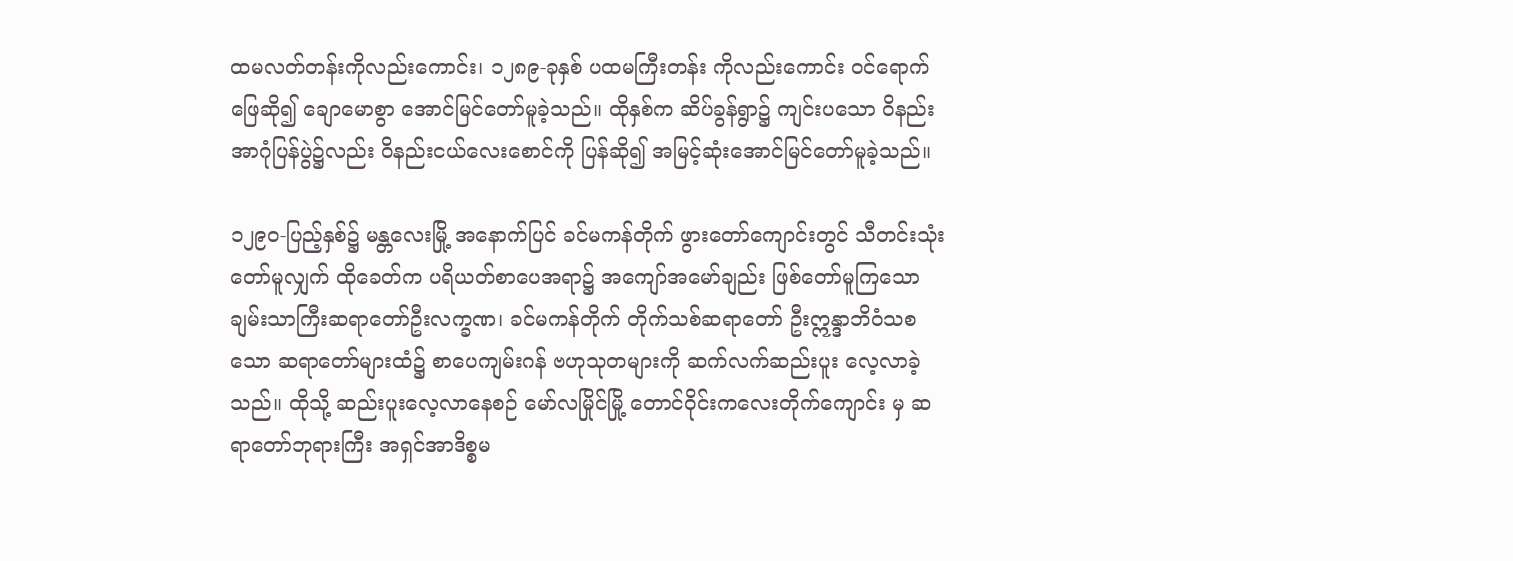ထမလတ်တန်းကိုလည်းကောင်း၊ ၁၂၈၉-ခုနှစ် ပထမကြီးတန်း ကိုလည်းကောင်း ဝင်ရောက်ဖြေဆို၍ ချောမောစွာ အောင်မြင်တော်မူခဲ့သည်။ ထိုနှစ်က ဆိပ်ခွန်ရွာ၌ ကျင်းပသော ဝိနည်းအာဂုံပြန်ပွဲ၌လည်း ဝိနည်းငယ်လေးစောင်ကို ပြန်ဆို၍ အမြင့်ဆုံးအောင်မြင်တော်မူခဲ့သည်။

၁၂၉၀-ပြည့်နှစ်၌ မန္တလေးမြို့ အနောက်ပြင် ခင်မကန်တိုက် ဖွားတော်ကျောင်းတွင် သီတင်းသုံးတော်မူလျှက် ထိုခေတ်က ပရိယတ်စာပေအရာ၌ အကျော်အမော်ချည်း ဖြစ်တော်မူကြသော ချမ်းသာကြီးဆရာတော်ဦးလက္ခဏ၊ ခင်မကန်တိုက် တိုက်သစ်ဆရာတော် ဦးဣန္ဒာဘိဝံသစသော ဆရာတော်များထံ၌ စာပေကျမ်းဂန် ဗဟုသုတများကို ဆက်လက်ဆည်းပူး လေ့လာခဲ့သည်။ ထိုသို့ ဆည်းပူးလေ့လာနေစဉ် မော်လမြိုင်မြို့ တောင်ဝိုင်းကလေးတိုက်ကျောင်း မှ ဆရာတော်ဘုရားကြီး အရှင်အာဒိစ္စမ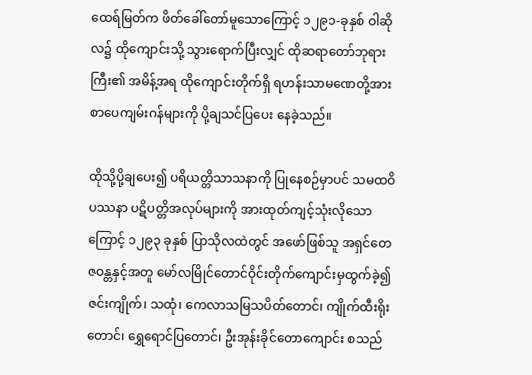ထေရ်မြတ်က ဖိတ်ခေါ်တော်မူသောကြောင့် ၁၂၉၁-ခုနှစ် ဝါဆိုလ၌ ထိုကျောင်းသို့ သွားရောက်ပြီးလျှင် ထိုဆရာတော်ဘုရားကြီး၏ အမိန့်အရ ထိုကျောင်းတိုက်ရှိ ရဟန်းသာမဏေတို့အား စာပေကျမ်းဂန်များကို ပို့ချသင်ပြပေး နေခဲ့သည်။

ထိုသို့ပို့ချပေး၍ ပရိယတ္တိသာသနာကို ပြုနေစဉ်မှာပင် သမထဝိပဿနာ ပဋိပတ္တိအလုပ်များကို အားထုတ်ကျင့်သုံးလိုသောကြောင့် ၁၂၉၃ ခုနှစ် ပြာသိုလထဲတွင် အဖော်ဖြစ်သူ အရှင်တေဇဝန္တနှင့်အတူ မော်လမြိုင်တောင်ဝိုင်းတိုက်ကျောင်းမှထွက်ခဲ့၍ ဇင်းကျိုက်၊ သထုံ၊ ကေလာသမြသပိတ်တောင်၊ ကျိုက်ထီးရိုးတောင်၊ ရွှေရောင်ပြတောင်၊ ဦးအုန်းခိုင်တောကျောင်း စသည်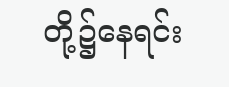တို့၌နေရင်း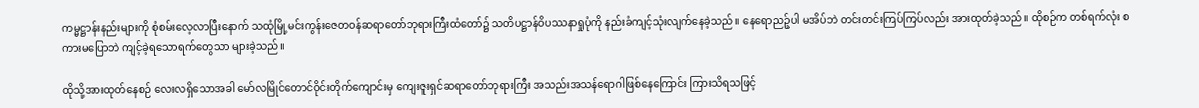ကမ္မဋ္ဌာန်းနည်းများကို စုံစမ်းလေ့လာပြီးနောက် သထုံမြို့မင်းကွန်းဇေတဝန်ဆရာတော်ဘုရားကြီးထံတော်၌ သတိပဋ္ဌာန်ဝိပဿနာရှုပုံကို နည်းခံကျင့်သုံးလျက်နေခဲ့သည်။ နေရောညဉ့်ပါ မအိပ်ဘဲ တင်းတင်းကြပ်ကြပ်လည်း အားထုတ်ခဲ့သည်။ ထိုစဉ်က တစ်ရက်လုံး စကားမပြောဘဲ ကျင့်ခဲ့ရသောရက်တွေသာ များခဲ့သည်။

ထိုသို့အားထုတ်နေစဉ် လေးလရှိသောအခါ မော်လမြိုင်တောင်ဝိုင်းတိုက်ကျောင်းမှ ကျေးဇူးရှင်ဆရာတော်ဘုရားကြီး အသည်းအသန်ရောဂါဖြစ်နေကြောင်း ကြားသိရသဖြင့်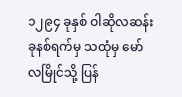၁၂၉၄ ခုနှစ် ဝါဆိုလဆန်း ခုနစ်ရက်မှ သထုံမှ မော်လမြိုင်သို့ ပြန်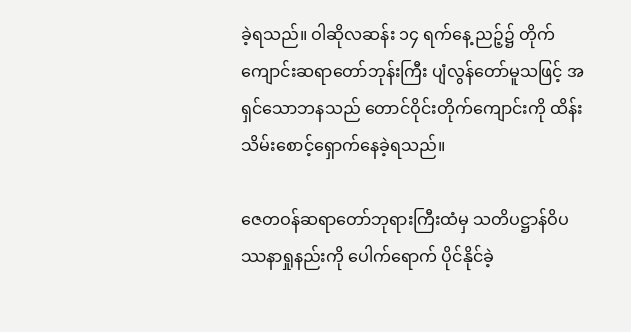ခဲ့ရသည်။ ဝါဆိုလဆန်း ၁၄ ရက်နေ့ ညဉ့်၌ တိုက်ကျောင်းဆရာတော်ဘုန်းကြီး ပျံလွန်တော်မူသဖြင့် အရှင်သောဘနသည် တောင်ဝိုင်းတိုက်ကျောင်းကို ထိန်းသိမ်းစောင့်ရှောက်နေခဲ့ရသည်။

ဇေတဝန်ဆရာတော်ဘုရားကြီးထံမှ သတိပဋ္ဌာန်ဝိပဿနာရှုနည်းကို ပေါက်ရောက် ပိုင်နိုင်ခဲ့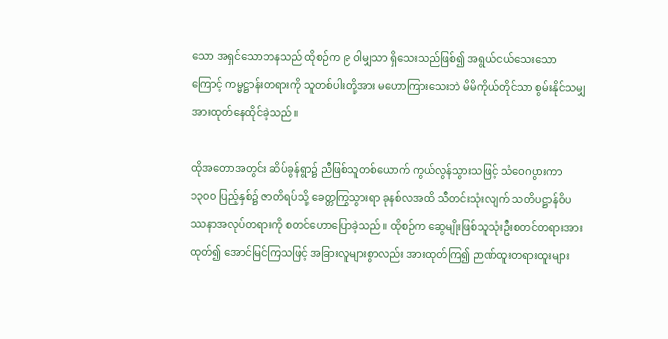သော အရှင်သောဘနသည် ထိုစဉ်က ၉ ဝါမျှသာ ရှိသေးသည်ဖြစ်၍ အရွယ်ငယ်သေးသောကြောင့် ကမ္မဋ္ဌာန်းတရားကို သူတစ်ပါးတို့အား မဟောကြားသေးဘဲ မိမိကိုယ်တိုင်သာ စွမ်းနိုင်သမျှ အားထုတ်နေထိုင်ခဲ့သည်။

ထိုအတောအတွင်း ဆိပ်ခွန်ရွာ၌ ညီဖြစ်သူတစ်ယောက် ကွယ်လွန်သွားသဖြင့် သံဝေဂပွားကာ ၁၃၀၀ ပြည့်နှစ်၌ ဇာတိရပ်သို့ ခေတ္တကြွသွားရာ ခုနစ်လအထိ သီတင်းသုံးလျက် သတိပဋ္ဌာန်ဝိပဿနာအလုပ်တရားကို စတင်ဟောပြောခဲ့သည်။ ထိုစဉ်က ဆွေမျိုးဖြစ်သူသုံးဦးစတင်တရားအားထုတ်၍ အောင်မြင်ကြသဖြင့် အခြားလူများစွာလည်း အားထုတ်ကြ၍ ဉာဏ်ထူးတရားထူးများ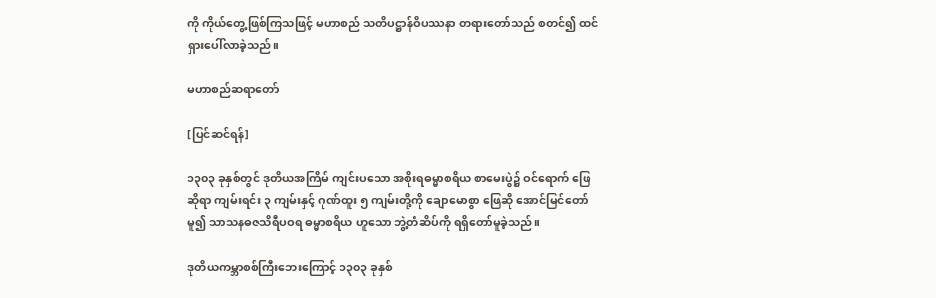ကို ကိုယ်တွေ့ဖြစ်ကြသဖြင့် မဟာစည် သတိပဋ္ဌာန်ဝိပဿနာ တရားတော်သည် စတင်၍ ထင်ရှားပေါ်လာခဲ့သည်။

မဟာစည်ဆရာတော်

[ပြင်ဆင်ရန်]

၁၃၀၃ ခုနှစ်တွင် ဒုတိယအကြိမ် ကျင်းပသော အစိုးရဓမ္မာစရိယ စာမေးပွဲ၌ ဝင်ရောက် ဖြေဆိုရာ ကျမ်းရင်း ၃ ကျမ်းနှင့် ဂုဏ်ထူး ၅ ကျမ်းတို့ကို ချောမောစွာ ဖြေဆို အောင်မြင်တော်မူ၍ သာသနဓဇသိရီပဝရ ဓမ္မာစရိယ ဟူသော ဘွဲ့တံဆိပ်ကို ရရှိတော်မူခဲ့သည်။

ဒုတိယကမ္ဘာစစ်ကြီးဘေးကြောင့် ၁၃၀၃ ခုနှစ်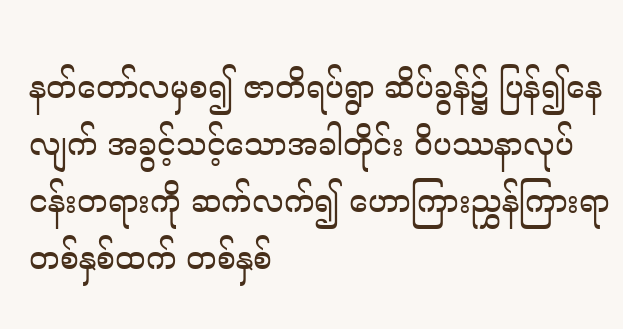နတ်တော်လမှစ၍ ဇာတိရပ်ရွာ ဆိပ်ခွန်၌ ပြန်၍နေလျက် အခွင့်သင့်သောအခါတိုင်း ဝိပဿနာလုပ်ငန်းတရားကို ဆက်လက်၍ ဟောကြားညွှန်ကြားရာ တစ်နှစ်ထက် တစ်နှစ်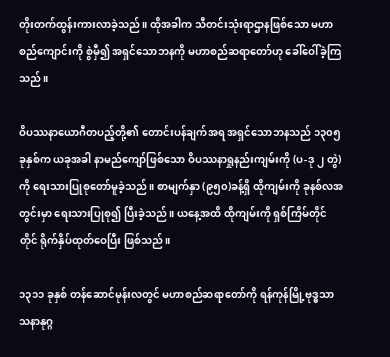တိုးတက်ထွန်းကားလာခဲ့သည်။ ထိုအခါက သီတင်းသုံးရာဌာနဖြစ်သော မဟာစည်ကျောင်းကို စွဲမှီ၍ အရှင်သောဘနကို မဟာစည်ဆရာတော်ဟု ခေါ်ဝေါ်ခဲ့ကြသည်။

ဝိပဿနာယောဂီတပည့်တို့၏ တောင်းပန်ချက်အရ အရှင်သောဘနသည် ၁၃၀၅ ခုနှစ်က ယခုအခါ နာမည်ကျော်ဖြစ်သော ဝိပဿနာရှုနည်းကျမ်းကို (ပ-ဒု ၂ တွဲ)ကို ရေးသားပြုစုတော်မူခဲ့သည်။ စာမျက်နှာ (၉၅၀)ခန့်ရှိ ထိုကျမ်းကို ခုနစ်လအတွင်းမှာ ရေးသားပြုစု၍ ပြီးခဲ့သည်။ ယနေ့အထိ ထိုကျမ်းကို ရှစ်ကြိမ်တိုင်တိုင် ရိုက်နှိပ်ထုတ်‌ဝေပြီး ဖြစ်သည်။

၁၃၁၁ ခုနှစ် တန်ဆောင်မုန်းလတွင် မဟာစည်ဆရာတော်ကို ရန်ကုန်မြို့ဗုဒ္ဓသာသနာနုဂ္ဂ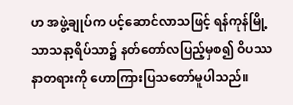ဟ အဖွဲ့ချုပ်က ပင့်ဆောင်လာသဖြင့် ရန်ကုန်မြို့ သာသနာ့ရိပ်သာ၌ နတ်တော်လပြည့်မှစ၍ ဝိပဿနာတရားကို ဟောကြားပြသတော်မူပါသည်။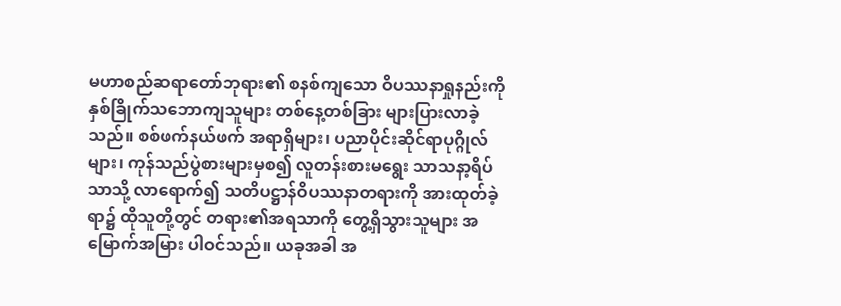မဟာစည်ဆရာတော်ဘုရား၏ စနစ်ကျသော ဝိပဿနာရှုနည်းကို နှစ်ခြိုက်သဘောကျသူများ တစ်နေ့တစ်ခြား များပြားလာခဲ့သည်။ စစ်ဖက်နယ်ဖက် အရာရှိများ၊ ပညာပိုင်းဆိုင်ရာပုဂ္ဂိုလ်များ၊ ကုန်သည်ပွဲစားများမှစ၍ လူတန်းစားမရွေး သာသနာ့ရိပ်သာသို့ လာရောက်၍ သတိပဋ္ဌာန်ဝိပဿနာတရားကို အားထုတ်ခဲ့ရာ၌ ထိုသူတို့တွင် တရား၏အရသာကို တွေ့ရှိသွားသူများ အမြောက်အမြား ပါဝင်သည်။ ယခုအခါ အ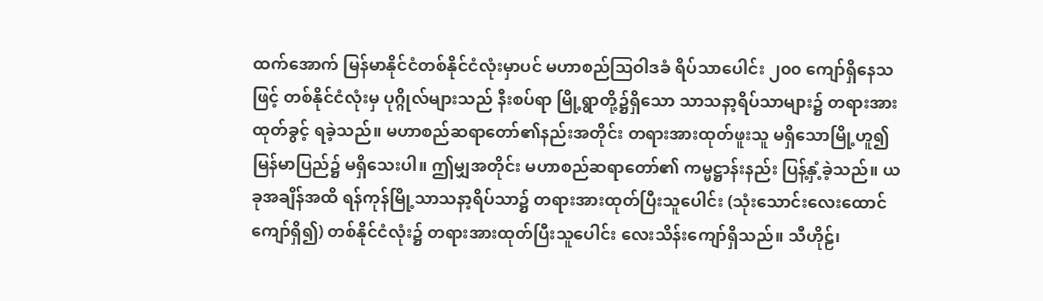ထက်အောက် မြန်မာနိုင်ငံတစ်နိုင်ငံလုံးမှာပင် မဟာစည်ဩဝါဒခံ ရိပ်သာပေါင်း ၂၀၀ ကျော်ရှိနေသဖြင့် တစ်နိုင်ငံလုံးမှ ပုဂ္ဂိုလ်များသည် နီးစပ်ရာ မြို့ရွာတို့၌ရှိသော သာသနာ့ရိပ်သာများ၌ တရားအားထုတ်ခွင့် ရခဲ့သည်။ မဟာစည်ဆရာတော်၏နည်းအတိုင်း တရားအားထုတ်ဖူးသူ မရှိသောမြို့ဟူ၍ မြန်မာပြည်၌ မရှိသေးပါ။ ဤမျှအတိုင်း မဟာစည်ဆရာတော်၏ ကမ္မဋ္ဌာန်းနည်း ပြန့်နှံ့ခဲ့သည်။ ယခုအချိန်အထိ ရန်ကုန်မြို့သာသနာ့ရိပ်သာ၌ တရားအားထုတ်ပြီးသူပေါင်း (သုံးသောင်းလေးထောင်ကျော်ရှိ၍) တစ်နိုင်ငံလုံး၌ တရားအားထုတ်ပြီးသူပေါင်း လေးသိန်းကျော်ရှိသည်။ သီဟိုဠ်၊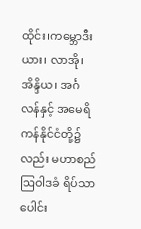ထိုင်း၊ကမ္ဘောဒီးယား၊ လာအို၊ အိန္ဒိယ၊ အင်္ဂလန်နှင့် အမေရိကန်နိုင်ငံတို့၌လည်း မဟာစည်ဩဝါဒခံ ရိပ်သာပေါင်း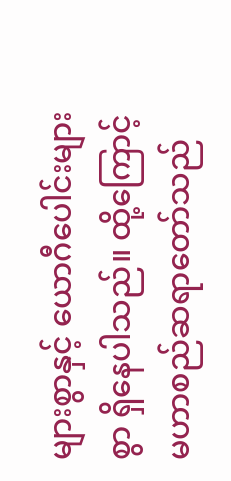များစွာနှင့် ယောဂီပေါင်းများစွာ ရှိနေပါသည်။ ထို့ကြောင့် မဟာစည်ဆရာတော်သည်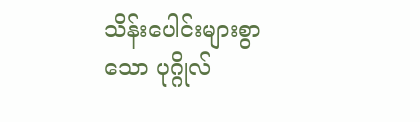သိန်းပေါင်းများစွာသော ပုဂ္ဂိုလ်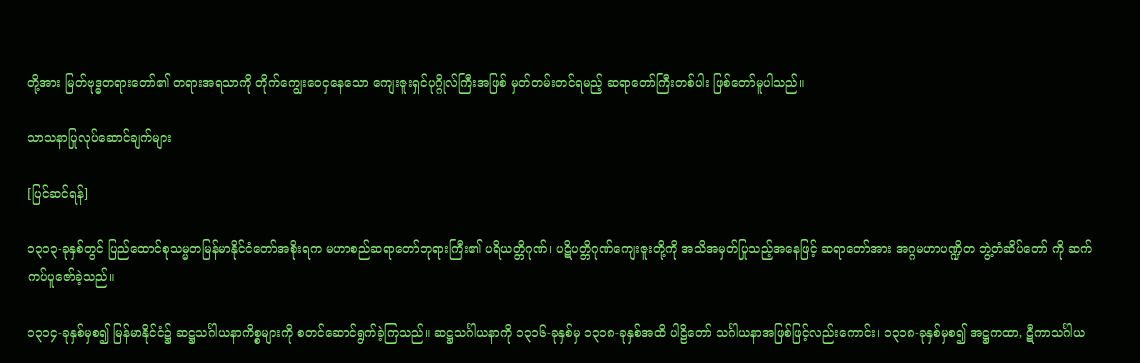တို့အား မြတ်ဗုဒ္ဓတရားတော်၏ တရားအရသာကို တိုက်ကျွေးဝေငှနေသော ကျေးဇူးရှင်ပုဂ္ဂိုလ်ကြီးအဖြစ် မှတ်တမ်းတင်ရမည့် ဆရာတော်ကြီးတစ်ပါး ဖြစ်တော်မူပါသည်။

သာသနာပြုလုပ်ဆောင်ချက်များ

[ပြင်ဆင်ရန်]

၁၃၁၃-ခုနှစ်တွင် ပြည်ထောင်စုသမ္မတမြန်မာနိုင်ငံတော်အစိုးရက မဟာစည်ဆရာတော်ဘုရားကြီး၏ ပရိယတ္တိဂုဏ်၊ ပဋိပတ္တိဂုဏ်ကျေးဇူးတို့ကို အသိအမှတ်ပြုသည့်အနေဖြင့် ဆရာတော်အား အဂ္ဂမဟာပဏ္ဍိတ ဘွဲ့တံဆိပ်တော် ကို ဆက်ကပ်ပူဇော်ခဲ့သည်။

၁၃၁၄-ခုနှစ်မှစ၍ မြန်မာနိုင်ငံ၌ ဆဋ္ဌသင်္ဂါယနာကိစ္စများကို စတင်ဆောင်ရွက်ခဲ့ကြသည်။ ဆဋ္ဌသင်္ဂါယနာကို ၁၃၁၆-ခုနှစ်မှ ၁၃၁၈-ခုနှစ်အထိ ပါဠိတော် သင်္ဂါယနာအဖြစ်ဖြင့်လည်းကောင်း၊ ၁၃၁၈-ခုနှစ်မှစ၍ အဋ္ဌကထာ, ဋီကာသင်္ဂါယ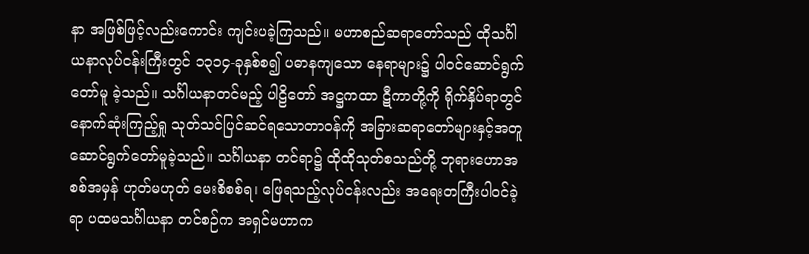နာ အဖြစ်ဖြင့်လည်းကောင်း ကျင်းပခဲ့ကြသည်။ မဟာစည်ဆရာတော်သည် ထိုသင်္ဂါယနာလုပ်ငန်းကြီးတွင် ၁၃၁၄-ခုနှစ်စ၍ ပဓာနကျသော နေရာများ၌ ပါဝင်ဆောင်ရွက် တော်မူ ခဲ့သည်။ သင်္ဂါယနာတင်မည့် ပါဠိတော် အဋ္ဌကထာ ဋီကာတို့ကို ရိုက်နှိပ်ရာတွင် နောက်ဆုံးကြည့်ရှု သုတ်သင်ပြင်ဆင်ရသောတာဝန်ကို အခြားဆရာတော်များနှင့်အတူ ဆောင်ရွက်တော်မူခဲ့သည်။ သင်္ဂါယနာ တင်ရာ၌ ထိုထိုသုတ်စသည်တို့ ဘုရားဟောအစစ်အမှန် ဟုတ်မဟုတ် မေးစိစစ်ရ၊ ဖြေရသည့်လုပ်ငန်းလည်း အရေးတကြီးပါဝင်ခဲ့ရာ ပထမသင်္ဂါယနာ တင်စဉ်က အရှင်မဟာက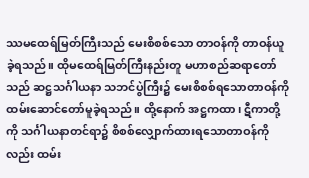ဿမထေရ်မြတ်ကြီးသည် မေးစိစစ်သော တာဝန်ကို တာဝန်ယူခဲ့ရသည်။ ထိုမထေရ်မြတ်ကြီးနည်းတူ မဟာစည်ဆရာတော်သည် ဆဋ္ဌသင်္ဂါယနာ သဘင်ပွဲကြီး၌ မေးစိစစ်ရသောတာဝန်ကို ထမ်းဆောင်တော်မူခဲ့ရသည်။ ထို့နောက် အဋ္ဌကထာ၊ ဋီကာတို့ကို သင်္ဂါယနာတင်ရာ၌ စိစစ်လျှောက်ထားရသောတာဝန်ကိုလည်း ထမ်း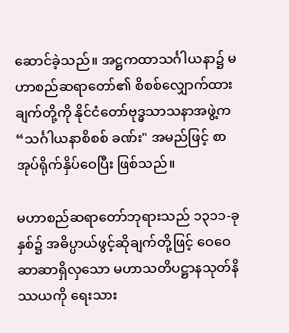ဆောင်ခဲ့သည်။ အဋ္ဌကထာသင်္ဂါယနာ၌ မဟာစည်ဆရာတော်၏ စိစစ်လျှောက်ထားချက်တို့ကို နိုင်ငံတော်ဗုဒ္ဓသာသနာအဖွဲ့က “သင်္ဂါယနာစိစစ် ခဏ်း" အမည်ဖြင့် စာအုပ်ရိုက်နှိပ်ဝေပြီး ဖြစ်သည်။

မဟာစည်ဆရာတော်ဘုရားသည် ၁၃၁၁-ခုနှစ်၌ အဓိပ္ပာယ်ဖွင့်ဆိုချက်တို့ဖြင့် ဝေဝေဆာဆာရှိလှသော မဟာသတိပဋ္ဌာနသုတ်နိဿယကို ရေးသား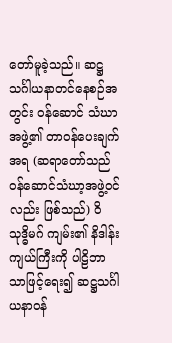တော်မူခဲ့သည်။ ဆဋ္ဌသင်္ဂါယနာတင်နေစဉ်အတွင်း ဝန်ဆောင် သံဃာအဖွဲ့၏ တာဝန်ပေးချက်အရ (ဆရာတော်သည် ဝန်ဆောင်သံဃာ့အဖွဲ့ဝင်လည်း ဖြစ်သည်) ဝိသုဒ္ဓိမဂ် ကျမ်း၏ နိဒါန်းကျယ်ကြီးကို ပါဠိဘာသာဖြင့်ရေး၍ ဆဋ္ဌသင်္ဂါယနာဝန်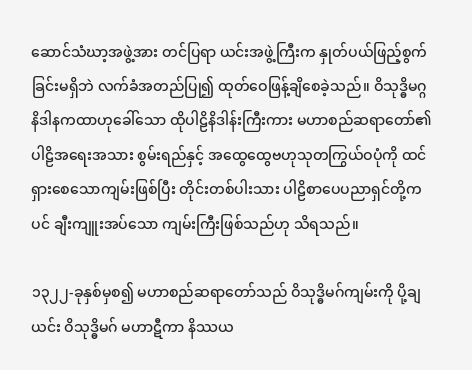ဆောင်သံဃာ့အဖွဲ့အား တင်ပြရာ ယင်းအဖွဲ့ကြီးက နှုတ်ပယ်ဖြည့်စွက်ခြင်းမရှိဘဲ လက်ခံအတည်ပြု၍ ထုတ်ဝေဖြန့်ချိစေခဲ့သည်။ ဝိသုဒ္ဓိမဂ္ဂ နိဒါနကထာဟုခေါ်သော ထိုပါဠိနိဒါန်းကြီးကား မဟာစည်ဆရာတော်၏ ပါဠိအရေးအသား စွမ်းရည်နှင့် အထွေထွေဗဟုသုတကြွယ်ဝပုံကို ထင်ရှားစေသောကျမ်းဖြစ်ပြီး တိုင်းတစ်ပါးသား ပါဠိစာပေပညာရှင်တို့ကပင် ချီးကျူးအပ်သော ကျမ်းကြီးဖြစ်သည်ဟု သိရသည်။

၁၃၂၂-ခုနှစ်မှစ၍ မဟာစည်ဆရာတော်သည် ဝိသုဒ္ဓိမဂ်ကျမ်းကို ပို့ချယင်း ဝိသုဒ္ဓိမဂ် မဟာဋီကာ နိဿယ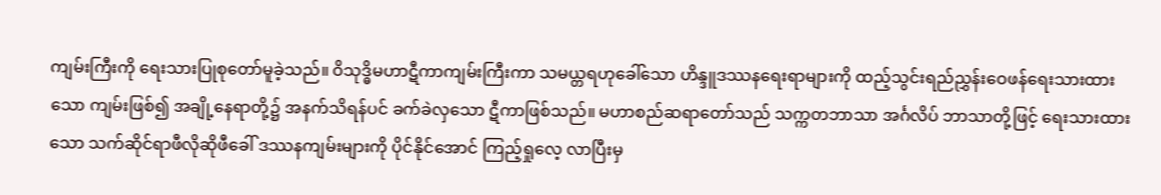ကျမ်းကြီးကို ရေးသားပြုစုတော်မူခဲ့သည်။ ဝိသုဒ္ဓိမဟာဋီကာကျမ်းကြီးကာ သမယ္တရဟုခေါ်သော ဟိန္ဒူဒဿနရေးရာများကို ထည့်သွင်းရည်ညွှန်းဝေဖန်ရေးသားထားသော ကျမ်းဖြစ်၍ အချို့နေရာတို့၌ အနက်သိရန်ပင် ခက်ခဲလှသော ဋီကာဖြစ်သည်။ မဟာစည်ဆရာတော်သည် သက္ကတဘာသာ အင်္ဂလိပ် ဘာသာတို့ဖြင့် ရေးသားထားသော သက်ဆိုင်ရာဖီလိုဆိုဖီခေါ် ဒဿနကျမ်းများကို ပိုင်နိုင်အောင် ကြည့်ရှုလေ့ လာပြီးမှ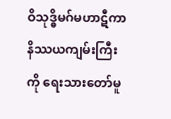ဝိသုဒ္ဓိမဂ်မဟာဋီကာနိဿယကျမ်းကြီးကို ရေးသားတော်မူ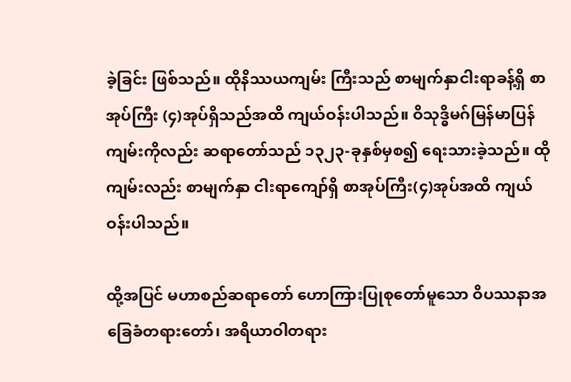ခဲ့ခြင်း ဖြစ်သည်။ ထိုနိဿယကျမ်း ကြီးသည် စာမျက်နှာငါးရာခန့်ရှိ စာအုပ်ကြီး (၄)အုပ်ရှိသည်အထိ ကျယ်ဝန်းပါသည်။ ဝိသုဒ္ဓိမဂ်မြန်မာပြန် ကျမ်းကိုလည်း ဆရာတော်သည် ၁၃၂၃-ခုနှစ်မှစ၍ ရေးသားခဲ့သည်။ ထိုကျမ်းလည်း စာမျက်နှာ ငါးရာကျော်ရှိ စာအုပ်ကြီး(၄)အုပ်အထိ ကျယ်ဝန်းပါသည်။

ထို့အပြင် မဟာစည်ဆရာတော် ဟောကြားပြုစုတော်မူသော ဝိပဿနာအခြေခံတရားတော်၊ အရိယာဝါတရား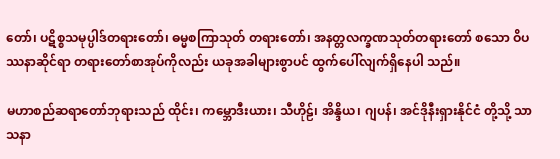တော်၊ ပဋိစ္စသမုပ္ပါဒ်တရားတော်၊ ဓမ္မစကြာသုတ် တရားတော်၊ အနတ္တလက္ခဏသုတ်တရားတော် စသော ဝိပဿနာဆိုင်ရာ တရားတော်စာအုပ်ကိုလည်း ယခုအခါများစွာပင် ထွက်ပေါ်လျက်ရှိနေပါ သည်။

မဟာစည်ဆရာတော်ဘုရားသည် ထိုင်း၊ ကမ္ဘောဒီးယား၊ သီဟိုဠ်၊ အိန္ဒိယ၊ ဂျပန်၊ အင်ဒိုနီးရှားနိုင်ငံ တို့သို့ သာသနာ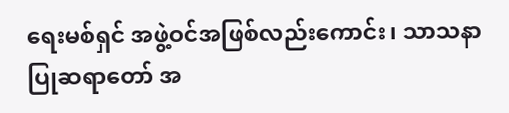ရေးမစ်ရှင် အဖွဲ့ဝင်အဖြစ်လည်းကောင်း၊ သာသနာပြုဆရာတော် အ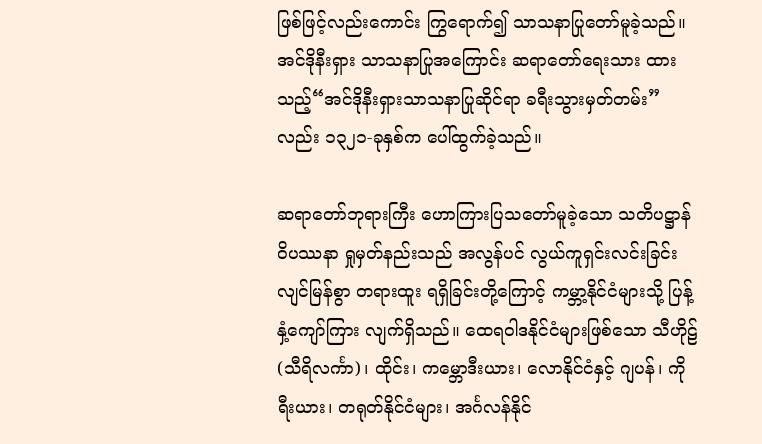ဖြစ်ဖြင့်လည်းကောင်း ကြွရောက်၍ သာသနာပြုတော်မူခဲ့သည်။ အင်ဒိုနီးရှား သာသနာပြုအကြောင်း ဆရာတော်ရေးသား ထားသည့်“အင်ဒိုနီးရှားသာသနာပြုဆိုင်ရာ ခရီးသွားမှတ်တမ်း”လည်း ၁၃၂၁-ခုနှစ်က ပေါ်ထွက်ခဲ့သည်။

ဆရာတော်ဘုရားကြီး ဟောကြားပြသတော်မူခဲ့သော သတိပဋ္ဌာန်ဝိပဿနာ ရှုမှတ်နည်းသည် အလွန်ပင် လွယ်ကူရှင်းလင်းခြင်း လျင်မြန်စွာ တရားထူး ရရှိခြင်းတို့ကြောင့် ကမ္ဘာ့နိုင်ငံများသို့ ပြန့်နှံ့ကျော်ကြား လျက်ရှိသည်။ ထေရဝါဒနိုင်ငံများဖြစ်သော သီဟိုဠ်(သီရိလင်္ကာ)၊ ထိုင်း၊ က‌မ္ဘောဒီးယား၊ လောနိုင်ငံနှင့် ဂျပန်၊ ကိုရီးယား၊ တရုတ်နိုင်ငံများ၊ အင်္ဂလန်နိုင်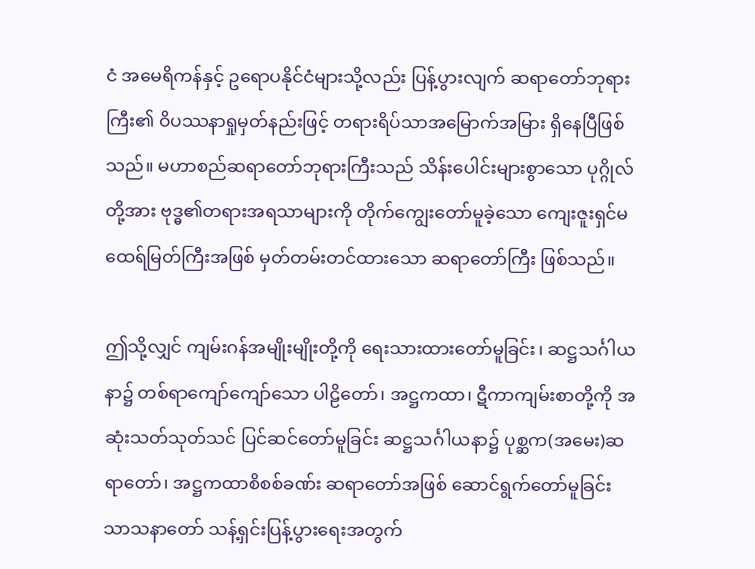ငံ အမေရိကန်နှင့် ဥရောပနိုင်ငံများသို့လည်း ပြန့်ပွားလျက် ဆရာတော်ဘုရားကြီး၏ ဝိပဿနာရှုမှတ်နည်းဖြင့် တရားရိပ်သာအမြောက်အမြား ရှိနေပြီဖြစ်သည်။ မဟာစည်ဆရာတော်ဘုရားကြီးသည် သိန်းပေါင်းများစွာသော ပုဂ္ဂိုလ်တို့အား ဗုဒ္ဓ၏တရားအရသာများကို တိုက်ကျွေးတော်မူခဲ့သော ကျေးဇူးရှင်မထေရ်မြတ်ကြီးအဖြစ် မှတ်တမ်းတင်ထားသော ဆရာတော်ကြီး ဖြစ်သည်။

ဤသို့လျှင် ကျမ်းဂန်အမျိုးမျိုးတို့ကို ရေးသားထားတော်မူခြင်း၊ ဆဋ္ဌသင်္ဂါယနာ၌ တစ်ရာကျော်ကျော်သော ပါဠိတော်၊ အဋ္ဌကထာ၊ ဋီကာကျမ်းစာတို့ကို အဆုံးသတ်သုတ်သင် ပြင်ဆင်တော်မူခြင်း ဆဋ္ဌသင်္ဂါယနာ၌ ပုစ္ဆက(အမေး)ဆရာတော်၊ အဋ္ဌကထာစိစစ်ခဏ်း ဆရာတော်အဖြစ် ဆောင်ရွက်တော်မူခြင်း သာသနာတော် သန့်ရှင်းပြန့်ပွားရေးအတွက်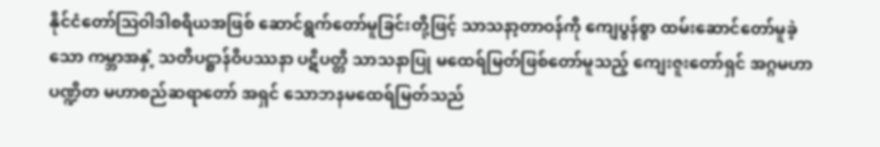နိုင်ငံတော်ဩဝါဒါစရိယအဖြစ် ဆောင်ရွက်တော်မူခြင်းတို့ဖြင့် သာသနာ့တာဝန်ကို ကျေပွန်စွာ ထမ်းဆောင်တော်မူခဲ့သော ကမ္ဘာအနှံ့ သတိပဋ္ဌာန်ဝိပဿနာ ပဋိပတ္တိ သာသနာပြု မထေရ်မြတ်ဖြစ်တော်မူသည့် ကျေးဇူးတော်ရှင် အဂ္ဂမဟာပဏ္ဍိတ မဟာစည်ဆရာတော် အရှင် သောဘနမထေရ်မြတ်သည်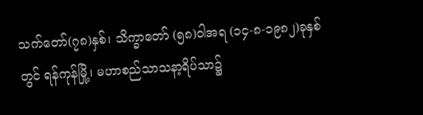သက်တော်(၇၈)နှစ်၊ သိက္ခာတော် (၅၈)ဝါအရ (၁၄-၈-၁၉၈၂)ခုနှစ်တွင် ရန်ကုန်မြို့၊ မဟာစည်သာသနာ့ရိပ်သာ၌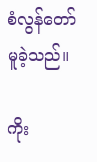စံလွန်တော်မူခဲ့သည်။

ကိုး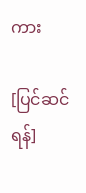ကား

[ပြင်ဆင်ရန်]